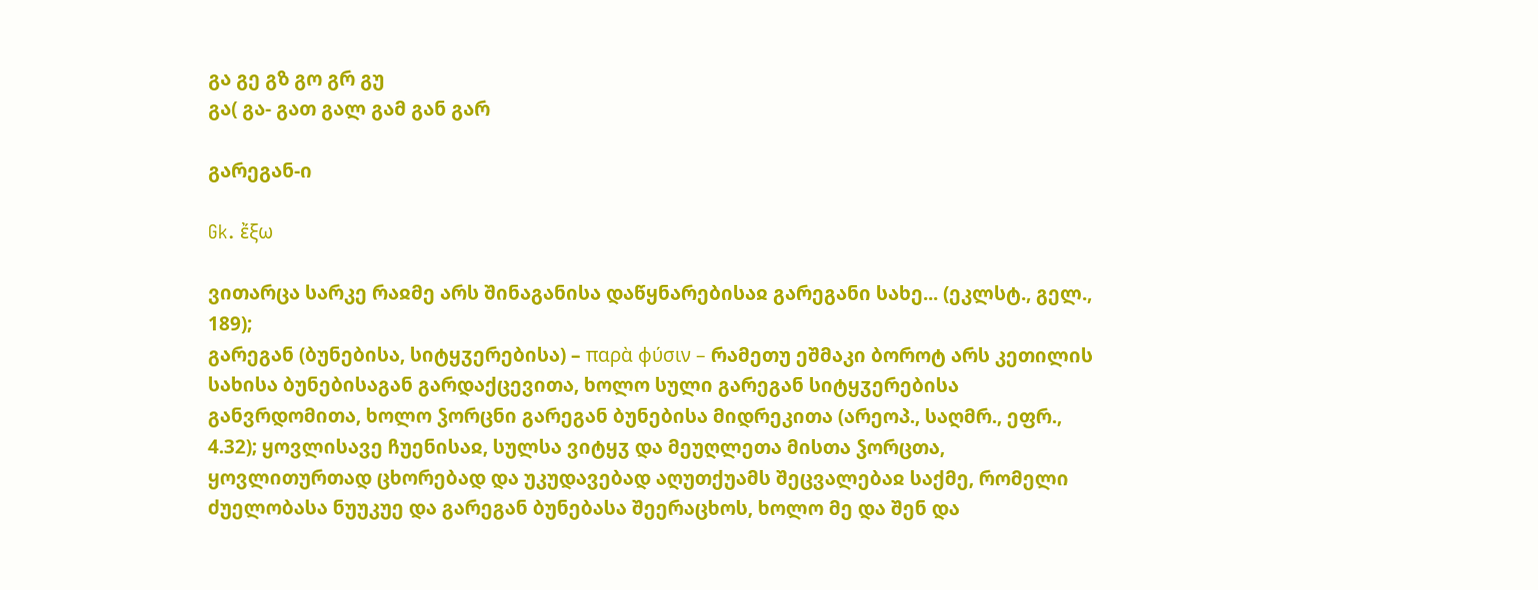გა გე გზ გო გრ გუ
გა( გა- გათ გალ გამ გან გარ

გარეგან-ი

Gk. ἔξω

ვითარცა სარკე რაჲმე არს შინაგანისა დაწყნარებისაჲ გარეგანი სახე... (ეკლსტ., გელ., 189);
გარეგან (ბუნებისა, სიტყჳერებისა) – παρὰ φύσιν – რამეთუ ეშმაკი ბოროტ არს კეთილის სახისა ბუნებისაგან გარდაქცევითა, ხოლო სული გარეგან სიტყჳერებისა განვრდომითა, ხოლო ჴორცნი გარეგან ბუნებისა მიდრეკითა (არეოპ., საღმრ., ეფრ., 4.32); ყოვლისავე ჩუენისაჲ, სულსა ვიტყჳ და მეუღლეთა მისთა ჴორცთა, ყოვლითურთად ცხორებად და უკუდავებად აღუთქუამს შეცვალებაჲ საქმე, რომელი ძუელობასა ნუუკუე და გარეგან ბუნებასა შეერაცხოს, ხოლო მე და შენ და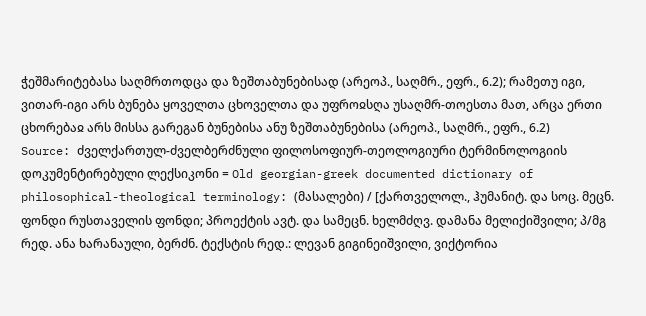ჭეშმარიტებასა საღმრთოდცა და ზეშთაბუნებისად (არეოპ., საღმრ., ეფრ., 6.2); რამეთუ იგი, ვითარ-იგი არს ბუნება ყოველთა ცხოველთა და უფროჲსღა უსაღმრ-თოესთა მათ, არცა ერთი ცხორებაჲ არს მისსა გარეგან ბუნებისა ანუ ზეშთაბუნებისა (არეოპ., საღმრ., ეფრ., 6.2)
Source: ძველქართულ-ძველბერძნული ფილოსოფიურ-თეოლოგიური ტერმინოლოგიის დოკუმენტირებული ლექსიკონი = Old georgian-greek documented dictionary of philosophical-theological terminology: (მასალები) / [ქართველოლ., ჰუმანიტ. და სოც. მეცნ. ფონდი რუსთაველის ფონდი; პროექტის ავტ. და სამეცნ. ხელმძღვ. დამანა მელიქიშვილი; პ/მგ რედ. ანა ხარანაული, ბერძნ. ტექსტის რედ.: ლევან გიგინეიშვილი, ვიქტორია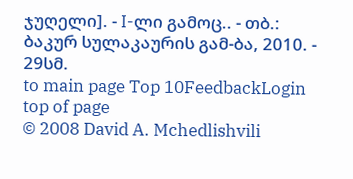ჯუღელი]. - I-ლი გამოც.. - თბ.: ბაკურ სულაკაურის გამ-ბა, 2010. - 29სმ.
to main page Top 10FeedbackLogin top of page
© 2008 David A. Mchedlishvili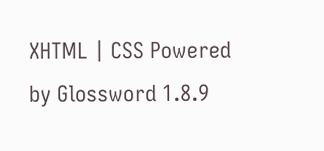XHTML | CSS Powered by Glossword 1.8.9